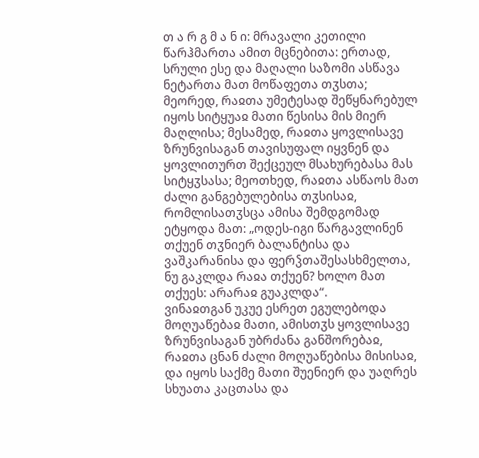თ ა რ გ მ ა ნ ი: მრავალი კეთილი წარჰმართა ამით მცნებითა: ერთად, სრული ესე და მაღალი საზომი ასწავა ნეტართა მათ მოწაფეთა თჳსთა; მეორედ, რაჲთა უმეტესად შეწყნარებულ იყოს სიტყუაჲ მათი წესისა მის მიერ მაღლისა; მესამედ, რაჲთა ყოვლისავე ზრუნვისაგან თავისუფალ იყვნენ და ყოვლითურთ შექცეულ მსახურებასა მას სიტყჳსასა; მეოთხედ, რაჲთა ასწაოს მათ ძალი განგებულებისა თჳსისაჲ, რომლისათჳსცა ამისა შემდგომად ეტყოდა მათ: „ოდეს-იგი წარგავლინენ თქუენ თჳნიერ ბალანტისა და ვაშკარანისა და ფერჴთაშესასხმელთა, ნუ გაკლდა რაჲა თქუენ? ხოლო მათ თქუეს: არარაჲ გუაკლდა“.
ვინაჲთგან უკუე ესრეთ ეგულებოდა მოღუაწებაჲ მათი, ამისთჳს ყოვლისავე ზრუნვისაგან უბრძანა განშორებაჲ, რაჲთა ცნან ძალი მოღუაწებისა მისისაჲ, და იყოს საქმე მათი შუენიერ და უაღრეს სხუათა კაცთასა და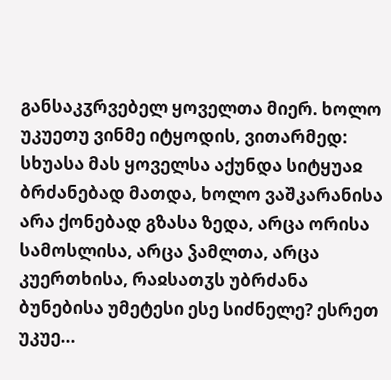განსაკჳრვებელ ყოველთა მიერ. ხოლო უკუეთუ ვინმე იტყოდის, ვითარმედ: სხუასა მას ყოველსა აქუნდა სიტყუაჲ ბრძანებად მათდა, ხოლო ვაშკარანისა არა ქონებად გზასა ზედა, არცა ორისა სამოსლისა, არცა ჴამლთა, არცა კუერთხისა, რაჲსათჳს უბრძანა ბუნებისა უმეტესი ესე სიძნელე? ესრეთ უკუე...